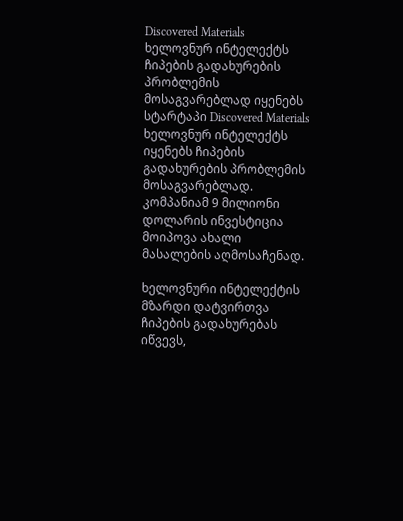Discovered Materials ხელოვნურ ინტელექტს ჩიპების გადახურების პრობლემის მოსაგვარებლად იყენებს
სტარტაპი Discovered Materials ხელოვნურ ინტელექტს იყენებს ჩიპების გადახურების პრობლემის მოსაგვარებლად. კომპანიამ 9 მილიონი დოლარის ინვესტიცია მოიპოვა ახალი მასალების აღმოსაჩენად.

ხელოვნური ინტელექტის მზარდი დატვირთვა ჩიპების გადახურებას იწვევს,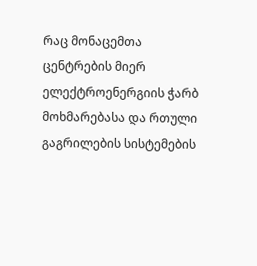რაც მონაცემთა ცენტრების მიერ ელექტროენერგიის ჭარბ მოხმარებასა და რთული გაგრილების სისტემების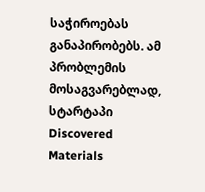საჭიროებას განაპირობებს. ამ პრობლემის მოსაგვარებლად, სტარტაპი Discovered Materials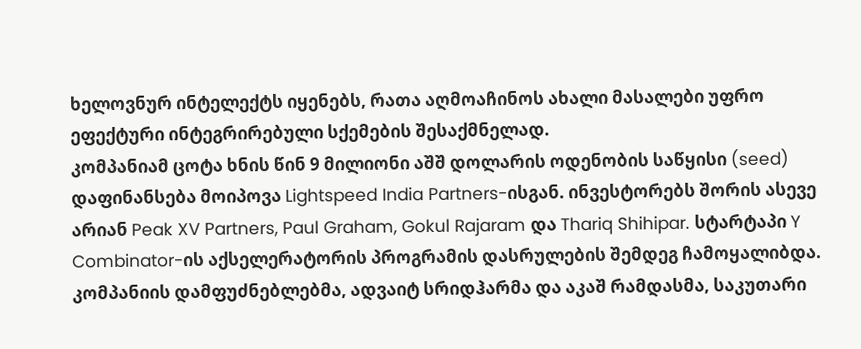ხელოვნურ ინტელექტს იყენებს, რათა აღმოაჩინოს ახალი მასალები უფრო ეფექტური ინტეგრირებული სქემების შესაქმნელად.
კომპანიამ ცოტა ხნის წინ 9 მილიონი აშშ დოლარის ოდენობის საწყისი (seed) დაფინანსება მოიპოვა Lightspeed India Partners-ისგან. ინვესტორებს შორის ასევე არიან Peak XV Partners, Paul Graham, Gokul Rajaram და Thariq Shihipar. სტარტაპი Y Combinator-ის აქსელერატორის პროგრამის დასრულების შემდეგ ჩამოყალიბდა.
კომპანიის დამფუძნებლებმა, ადვაიტ სრიდჰარმა და აკაშ რამდასმა, საკუთარი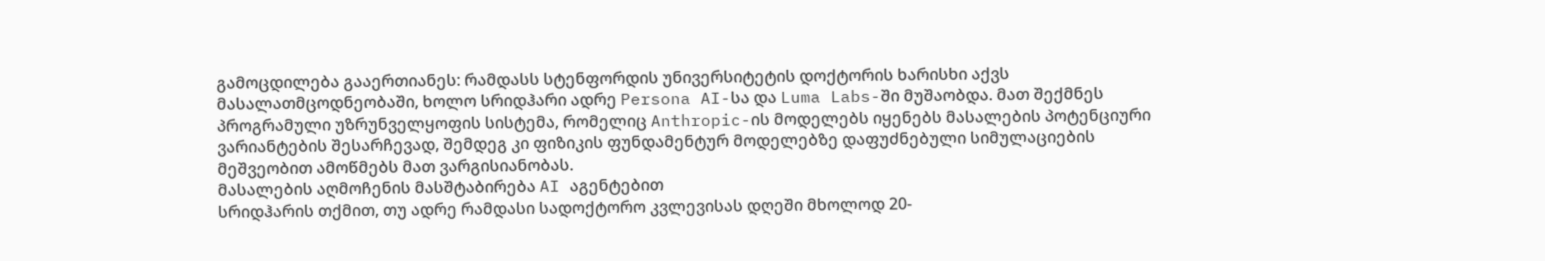გამოცდილება გააერთიანეს: რამდასს სტენფორდის უნივერსიტეტის დოქტორის ხარისხი აქვს მასალათმცოდნეობაში, ხოლო სრიდჰარი ადრე Persona AI-სა და Luma Labs-ში მუშაობდა. მათ შექმნეს პროგრამული უზრუნველყოფის სისტემა, რომელიც Anthropic-ის მოდელებს იყენებს მასალების პოტენციური ვარიანტების შესარჩევად, შემდეგ კი ფიზიკის ფუნდამენტურ მოდელებზე დაფუძნებული სიმულაციების მეშვეობით ამოწმებს მათ ვარგისიანობას.
მასალების აღმოჩენის მასშტაბირება AI აგენტებით
სრიდჰარის თქმით, თუ ადრე რამდასი სადოქტორო კვლევისას დღეში მხოლოდ 20-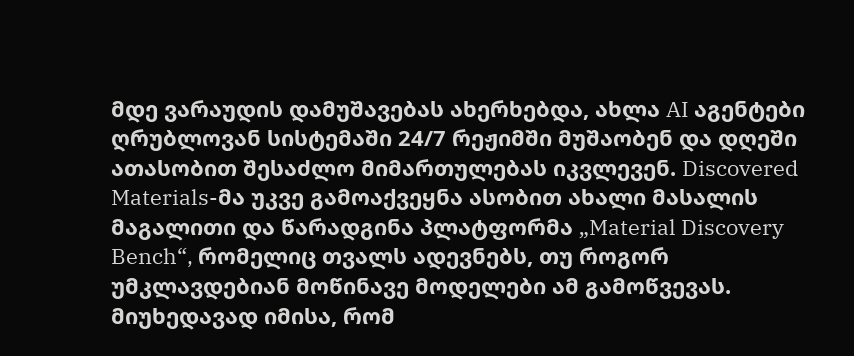მდე ვარაუდის დამუშავებას ახერხებდა, ახლა AI აგენტები ღრუბლოვან სისტემაში 24/7 რეჟიმში მუშაობენ და დღეში ათასობით შესაძლო მიმართულებას იკვლევენ. Discovered Materials-მა უკვე გამოაქვეყნა ასობით ახალი მასალის მაგალითი და წარადგინა პლატფორმა „Material Discovery Bench“, რომელიც თვალს ადევნებს, თუ როგორ უმკლავდებიან მოწინავე მოდელები ამ გამოწვევას.
მიუხედავად იმისა, რომ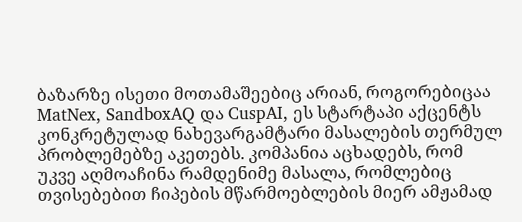ბაზარზე ისეთი მოთამაშეებიც არიან, როგორებიცაა MatNex, SandboxAQ და CuspAI, ეს სტარტაპი აქცენტს კონკრეტულად ნახევარგამტარი მასალების თერმულ პრობლემებზე აკეთებს. კომპანია აცხადებს, რომ უკვე აღმოაჩინა რამდენიმე მასალა, რომლებიც თვისებებით ჩიპების მწარმოებლების მიერ ამჟამად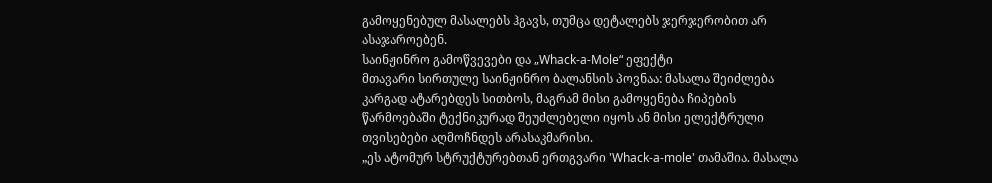გამოყენებულ მასალებს ჰგავს, თუმცა დეტალებს ჯერჯერობით არ ასაჯაროებენ.
საინჟინრო გამოწვევები და „Whack-a-Mole“ ეფექტი
მთავარი სირთულე საინჟინრო ბალანსის პოვნაა: მასალა შეიძლება კარგად ატარებდეს სითბოს, მაგრამ მისი გამოყენება ჩიპების წარმოებაში ტექნიკურად შეუძლებელი იყოს ან მისი ელექტრული თვისებები აღმოჩნდეს არასაკმარისი.
„ეს ატომურ სტრუქტურებთან ერთგვარი 'Whack-a-mole' თამაშია. მასალა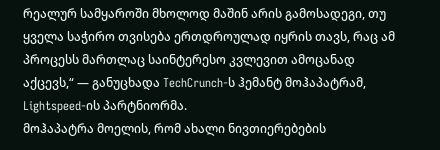რეალურ სამყაროში მხოლოდ მაშინ არის გამოსადეგი, თუ ყველა საჭირო თვისება ერთდროულად იყრის თავს, რაც ამ პროცესს მართლაც საინტერესო კვლევით ამოცანად აქცევს,“ — განუცხადა TechCrunch-ს ჰემანტ მოჰაპატრამ, Lightspeed-ის პარტნიორმა.
მოჰაპატრა მოელის, რომ ახალი ნივთიერებების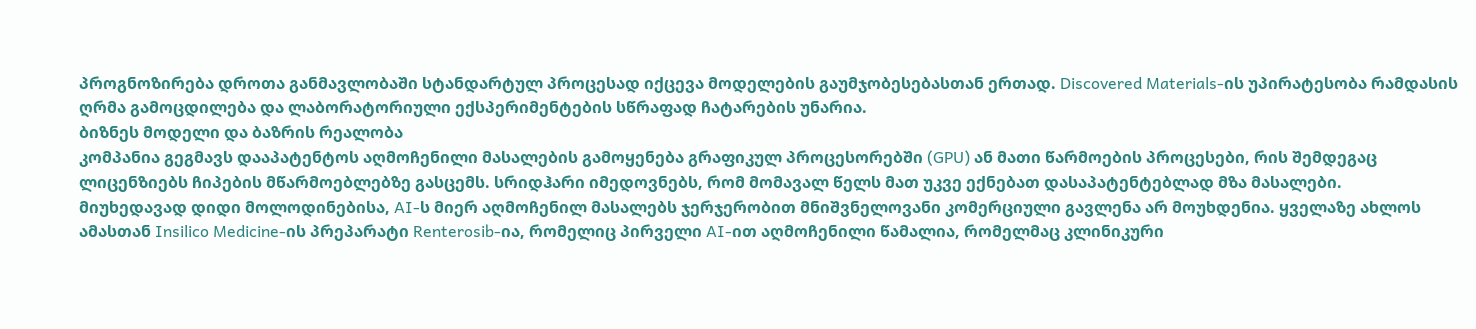პროგნოზირება დროთა განმავლობაში სტანდარტულ პროცესად იქცევა მოდელების გაუმჯობესებასთან ერთად. Discovered Materials-ის უპირატესობა რამდასის ღრმა გამოცდილება და ლაბორატორიული ექსპერიმენტების სწრაფად ჩატარების უნარია.
ბიზნეს მოდელი და ბაზრის რეალობა
კომპანია გეგმავს დააპატენტოს აღმოჩენილი მასალების გამოყენება გრაფიკულ პროცესორებში (GPU) ან მათი წარმოების პროცესები, რის შემდეგაც ლიცენზიებს ჩიპების მწარმოებლებზე გასცემს. სრიდჰარი იმედოვნებს, რომ მომავალ წელს მათ უკვე ექნებათ დასაპატენტებლად მზა მასალები.
მიუხედავად დიდი მოლოდინებისა, AI-ს მიერ აღმოჩენილ მასალებს ჯერჯერობით მნიშვნელოვანი კომერციული გავლენა არ მოუხდენია. ყველაზე ახლოს ამასთან Insilico Medicine-ის პრეპარატი Renterosib-ია, რომელიც პირველი AI-ით აღმოჩენილი წამალია, რომელმაც კლინიკური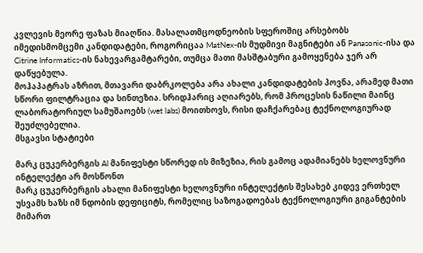კვლევის მეორე ფაზას მიაღწია. მასალათმცოდნეობის სფეროშიც არსებობს იმედისმომცემი კანდიდატები, როგორიცაა MatNex-ის მუდმივი მაგნიტები ან Panasonic-ისა და Citrine Informatics-ის ნახევარგამტარები, თუმცა მათი მასშტაბური გამოყენება ჯერ არ დაწყებულა.
მოჰაპატრას აზრით, მთავარი დაბრკოლება არა ახალი კანდიდატების პოვნა, არამედ მათი სწორი ფილტრაცია და სინთეზია. სრიდჰარიც აღიარებს, რომ პროცესის ნაწილი მაინც ლაბორატორიულ სამუშაოებს (wet labs) მოითხოვს, რისი დაჩქარებაც ტექნოლოგიურად შეუძლებელია.
მსგავსი სტატიები

მარკ ცუკერბერგის AI მანიფესტი სწორედ ის მიზეზია, რის გამოც ადამიანებს ხელოვნური ინტელექტი არ მოსწონთ
მარკ ცუკერბერგის ახალი მანიფესტი ხელოვნური ინტელექტის შესახებ კიდევ ერთხელ უსვამს ხაზს იმ ნდობის დეფიციტს, რომელიც საზოგადოებას ტექნოლოგიური გიგანტების მიმართ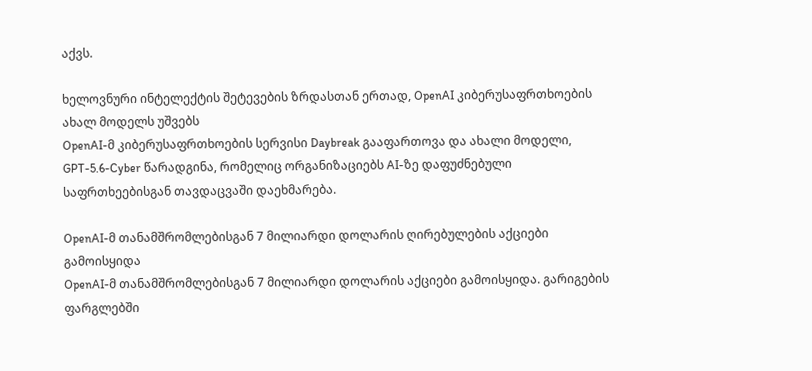აქვს.

ხელოვნური ინტელექტის შეტევების ზრდასთან ერთად, OpenAI კიბერუსაფრთხოების ახალ მოდელს უშვებს
OpenAI-მ კიბერუსაფრთხოების სერვისი Daybreak გააფართოვა და ახალი მოდელი, GPT-5.6-Cyber წარადგინა, რომელიც ორგანიზაციებს AI-ზე დაფუძნებული საფრთხეებისგან თავდაცვაში დაეხმარება.

OpenAI-მ თანამშრომლებისგან 7 მილიარდი დოლარის ღირებულების აქციები გამოისყიდა
OpenAI-მ თანამშრომლებისგან 7 მილიარდი დოლარის აქციები გამოისყიდა. გარიგების ფარგლებში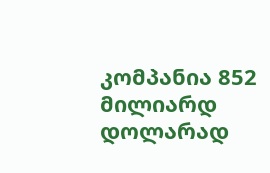კომპანია 852 მილიარდ დოლარად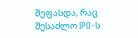შეფასდა, რაც შესაძლო IPO-ს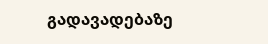გადავადებაზე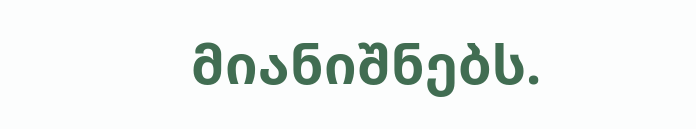მიანიშნებს.